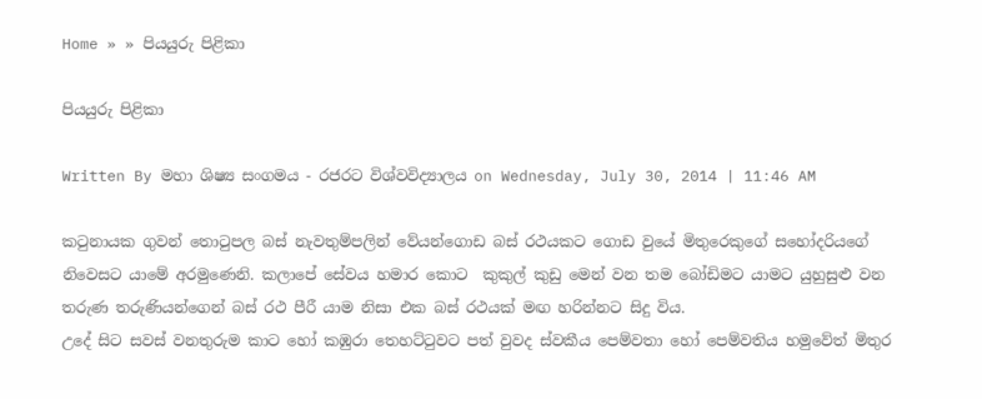Home » » පියයුරු පිළිකා

පියයුරු පිළිකා

Written By මහා ශිෂ්‍ය සංගමය - රජරට විශ්වවිද්‍යාලය on Wednesday, July 30, 2014 | 11:46 AM

කටුනායක ගුවන් තොටුපල බස් නැවතුම්පලින් වේයන්ගොඩ බස් රථයකට ගොඩ වුයේ මිතුරෙකුගේ සහෝදරියගේ නිවෙසට යාමේ අරමුණෙනි. කලාපේ සේවය හමාර කොට  කුකුල් කුඩු මෙන් වන තම බෝඩිමට යාමට යුහුසුළු වන තරුණ තරුණියන්ගෙන් බස් රථ පීරී යාම නිසා එක බස් රථයක් මඟ හරින්නට සිදු විය.
උදේ සිට සවස් වනතුරුම කාට හෝ කඹුරා තෙහට්ටුවට පත් වුවද ස්වකීය පෙම්වතා හෝ පෙම්වතිය හමුවේත් මිතුර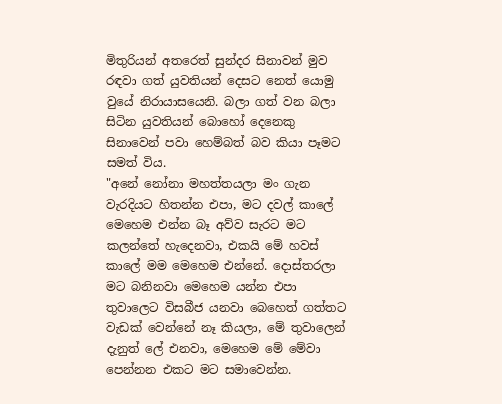මිතුරියන් අතරෙත් සුන්දර සිනාවන් මුව රඳවා ගත් යුවතියන් දෙසට නෙත් යොමු වුයේ නිරායාසයෙනි. බලා ගත් වන බලා සිටින යුවතියන් බොහෝ දෙනෙකු සිනාවෙන් පවා හෙම්බත් බව කියා පෑමට සමත් විය.
"අනේ නෝනා මහත්තයලා මං ගැන වැරදියට හිතන්න එපා, මට දවල් කාලේ මෙහෙම එන්න බෑ අව්ව සැරට මට කලන්තේ හැදෙනවා, එකයි මේ හවස් කාලේ මම මෙහෙම එන්නේ. දොස්තරලා මට බනිනවා මෙහෙම යන්න එපා තුවාලෙට විසබීජ යනවා බෙහෙත් ගත්තට වැඩක් වෙන්නේ නෑ කියලා, මේ තුවාලෙන් දැනුත් ලේ එනවා, මෙහෙම මේ මේවා පෙන්නන එකට මට සමාවෙන්න.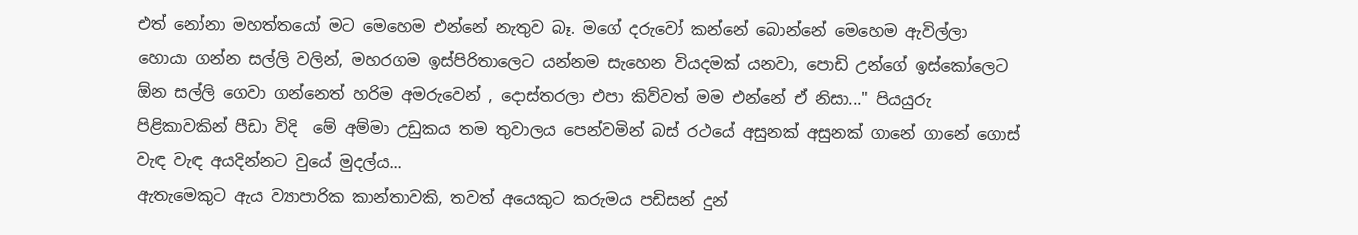එත් නෝනා මහත්තයෝ මට මෙහෙම එන්නේ නැතුව බෑ. මගේ දරුවෝ කන්නේ බොන්නේ මෙහෙම ඇවිල්ලා හොයා ගන්න සල්ලි වලින්, මහරගම ඉස්පිරිතාලෙට යන්නම සැහෙන වියදමක් යනවා, පොඩි උන්ගේ ඉස්කෝලෙට ඕන සල්ලි ගෙවා ගන්නෙත් හරිම අමරුවෙන් , දොස්තරලා එපා කිව්වත් මම එන්නේ ඒ නිසා..." පියයුරු පිළිකාවකින් පීඩා විදි  මේ අම්මා උඩුකය තම තුවාලය පෙන්වමින් බස් රථයේ අසුනක් අසුනක් ගානේ ගානේ ගොස් වැඳ වැඳ අයදින්නට වුයේ මුදල්ය...
ඇතැමෙකුට ඇය ව්‍යාපාරික කාන්තාවකි, තවත් අයෙකුට කරුමය පඩිසන් දුන්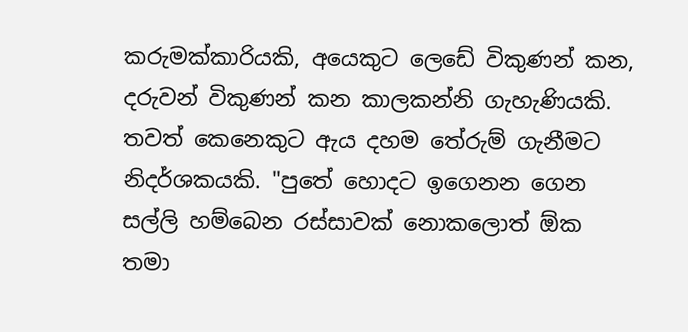කරුමක්කාරියකි, අයෙකුට ලෙඩේ විකුණන් කන, දරුවන් විකුණන් කන කාලකන්නි ගැහැණියකි. තවත් කෙනෙකුට ඇය දහම තේරුම් ගැනීමට නිදර්ශකයකි. "පුතේ හොදට ඉගෙනන ගෙන සල්ලි හම්බෙන රස්සාවක් නොකලොත් ඕක තමා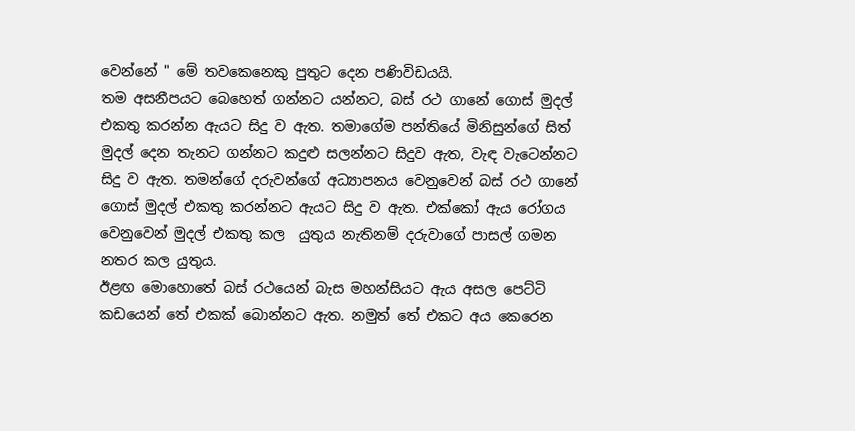වෙන්නේ " මේ තවකෙනෙකු පුතුට දෙන පණිවිඩයයි.
තම අසනීපයට බෙහෙත් ගන්නට යන්නට, බස් රථ ගානේ ගොස් මුදල් එකතු කරන්න ඇයට සිදු ව ඇත. තමාගේම පන්තියේ මිනිසුන්ගේ සිත් මුදල් දෙන තැනට ගන්නට කදුළු සලන්නට සිදුව ඇත, වැඳ වැටෙන්නට සිදු ව ඇත. තමන්ගේ දරුවන්ගේ අධ්‍යාපනය වෙනුවෙන් බස් රථ ගානේ ගොස් මුදල් එකතු කරන්නට ඇයට සිදු ව ඇත. එක්කෝ ඇය රෝගය වෙනුවෙන් මුදල් එකතු කල  යුතුය නැතිනම් දරුවාගේ පාසල් ගමන නතර කල යුතුය.
ඊළඟ මොහොතේ බස් රථයෙන් බැස මහන්සියට ඇය අසල පෙට්ටි කඩයෙන් තේ එකක් බොන්නට ඇත. නමුත් තේ එකට අය කෙරෙන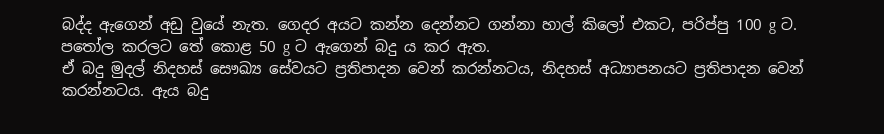බද්ද ඇගෙන් අඩු වුයේ නැත. ගෙදර අයට කන්න දෙන්නට ගන්නා හාල් කිලෝ එකට, පරිප්පු 100 g ට. පතෝල කරලට තේ කොළ 50 g ට ඇගෙන් බදු ය කර ඇත.
ඒ බදු මුදල් නිදහස් සෞඛ්‍ය සේවයට ප්‍රතිපාදන වෙන් කරන්නටය, නිදහස් අධ්‍යාපනයට ප්‍රතිපාදන වෙන් කරන්නටය. ඇය බදු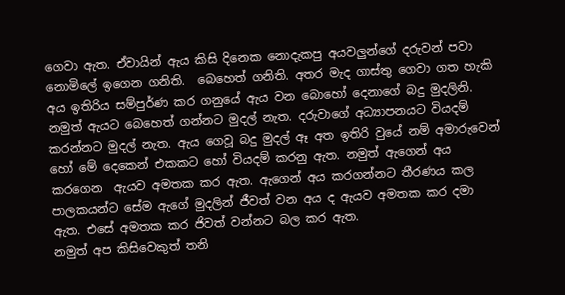ගෙවා ඇත. ඒවායින් ඇය කිසි දිනෙක නොදැකපු අයවලුන්ගේ දරුවන් පවා නොමිලේ ඉගෙන ගනිති.  බෙහෙත් ගනිති. අතර මැද ගාස්තු ගෙවා ගත හැකි අය ඉතිරිය සම්පුර්ණ කර ගනුයේ ඇය වන බොහෝ දෙනාගේ බදු මුදලිනි. නමුත් ඇයට බෙහෙත් ගන්නට මුදල් නැත. දරුවාගේ අධ්‍යාපනයට වියදම් කරන්නට මුදල් නැත. ඇය ගෙවූ බදු මුදල් ඈ අත ඉතිරි වුයේ නම් අමාරුවෙන් හෝ මේ දෙකෙන් එකකට හෝ වියදම් කරනු ඇත. නමුත් ඇගෙන් අය කරගෙන  ඇයව අමතක කර ඇත. ඇගෙන් අය කරගන්නට තීරණය කල පාලකයන්ට සේම ඇගේ මුදලින් ජීවත් වන අය ද ඇයව අමතක කර දමා ඇත. එසේ අමතක කර ජිවත් වන්නට බල කර ඇත.
නමුත් අප කිසිවෙකුත් තනි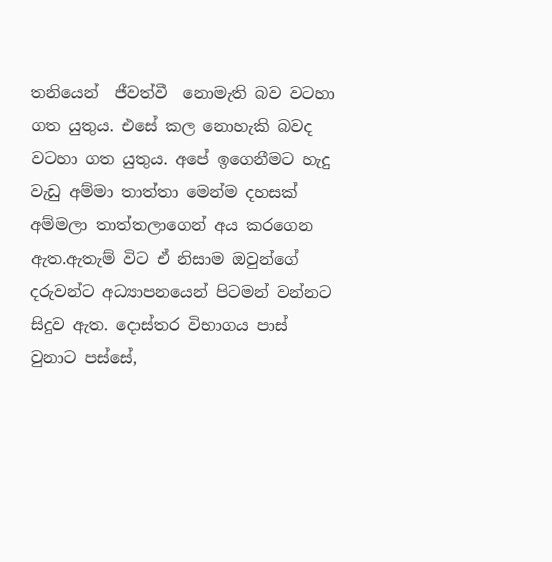තනියෙන්  ජීවත්වී  නොමැති බව වටහා ගත යුතුය. එසේ කල නොහැකි බවද වටහා ගත යුතුය. අපේ ඉගෙනීමට හැදු වැඩු අම්මා තාත්තා මෙන්ම දහසක් අම්මලා තාත්තලාගෙන් අය කරගෙන ඇත.ඇතැම් විට ඒ නිසාම ඔවුන්ගේ දරුවන්ට අධ්‍යාපනයෙන් පිටමන් වන්නට සිදුව ඇත. දොස්තර විභාගය පාස් වුනාට පස්සේ,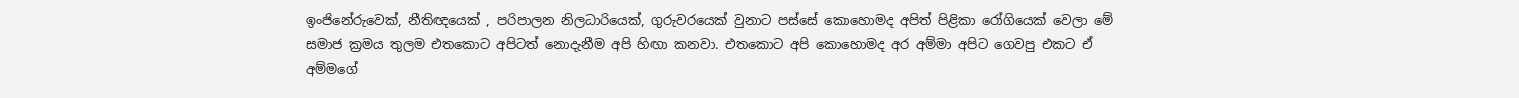ඉංජිනේරුවෙක්, නීතිඥයෙක් , පරිපාලන නිලධාරියෙක්, ගුරුවරයෙක් වුනාට පස්සේ කොහොමද අපිත් පිළිකා රෝගියෙක් වෙලා මේ සමාජ ක්‍රමය තුලම එතකොට අපිටත් නොදැනීම අපි හිඟා කනවා. එතකොට අපි කොහොමද අර අම්මා අපිට ගෙවපු එකට ඒ අම්මගේ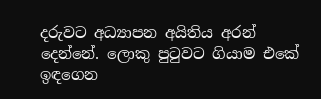දරුවට අධ්‍යාපන අයිතිය අරන් දෙන්නේ. ලොකු පුටුවට ගියාම එකේ ඉඳගෙන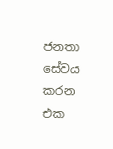ජනතා සේවය කරන එක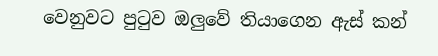වෙනුවට පුටුව ඔලුවේ තියාගෙන ඇස් කන්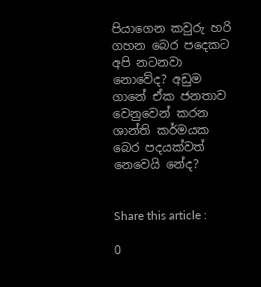පියාගෙන කවුරු හරි ගහන බෙර පදෙකට අපි නටනවා නොවේද? අඩුම ගානේ ඒක ජනතාව වෙනුවෙන් කරන ශාන්ති කර්මයක බෙර පදයක්වත් නෙවෙයි නේද?


Share this article :

0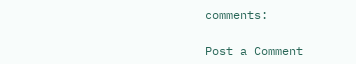comments:

Post a Comment